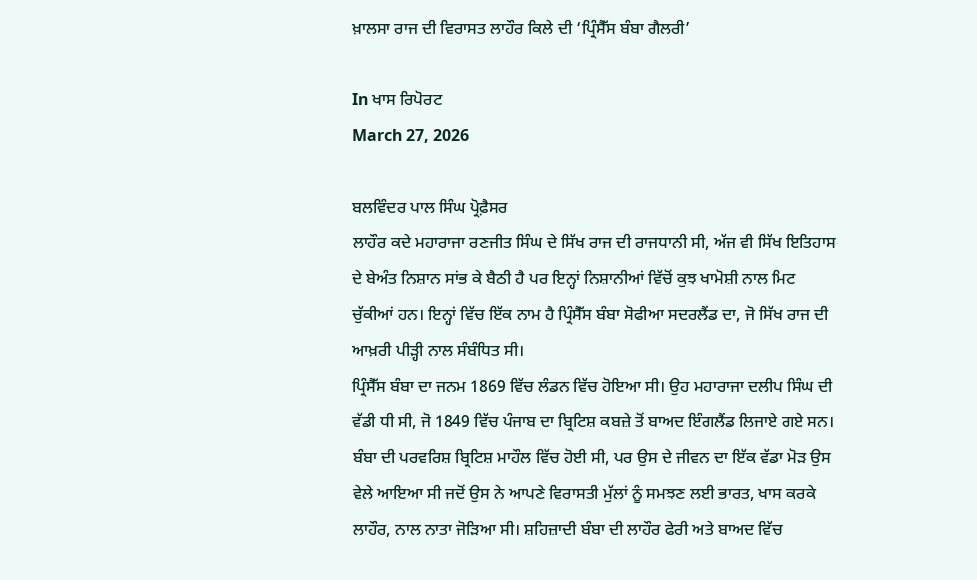ਖ਼ਾਲਸਾ ਰਾਜ ਦੀ ਵਿਰਾਸਤ ਲਾਹੌਰ ਕਿਲੇ ਦੀ ‘ਪ੍ਰਿੰਸੈੱਸ ਬੰਬਾ ਗੈਲਰੀ’

In ਖਾਸ ਰਿਪੋਰਟ
March 27, 2026

ਬਲਵਿੰਦਰ ਪਾਲ ਸਿੰਘ ਪ੍ਰੋਫ਼ੈਸਰ
ਲਾਹੌਰ ਕਦੇ ਮਹਾਰਾਜਾ ਰਣਜੀਤ ਸਿੰਘ ਦੇ ਸਿੱਖ ਰਾਜ ਦੀ ਰਾਜਧਾਨੀ ਸੀ, ਅੱਜ ਵੀ ਸਿੱਖ ਇਤਿਹਾਸ ਦੇ ਬੇਅੰਤ ਨਿਸ਼ਾਨ ਸਾਂਭ ਕੇ ਬੈਠੀ ਹੈ ਪਰ ਇਨ੍ਹਾਂ ਨਿਸ਼ਾਨੀਆਂ ਵਿੱਚੋਂ ਕੁਝ ਖਾਮੋਸ਼ੀ ਨਾਲ ਮਿਟ ਚੁੱਕੀਆਂ ਹਨ। ਇਨ੍ਹਾਂ ਵਿੱਚ ਇੱਕ ਨਾਮ ਹੈ ਪ੍ਰਿੰਸੈੱਸ ਬੰਬਾ ਸੋਫੀਆ ਸਦਰਲੈਂਡ ਦਾ, ਜੋ ਸਿੱਖ ਰਾਜ ਦੀ ਆਖ਼ਰੀ ਪੀੜ੍ਹੀ ਨਾਲ ਸੰਬੰਧਿਤ ਸੀ।
ਪ੍ਰਿੰਸੈੱਸ ਬੰਬਾ ਦਾ ਜਨਮ 1869 ਵਿੱਚ ਲੰਡਨ ਵਿੱਚ ਹੋਇਆ ਸੀ। ਉਹ ਮਹਾਰਾਜਾ ਦਲੀਪ ਸਿੰਘ ਦੀ ਵੱਡੀ ਧੀ ਸੀ, ਜੋ 1849 ਵਿੱਚ ਪੰਜਾਬ ਦਾ ਬ੍ਰਿਟਿਸ਼ ਕਬਜ਼ੇ ਤੋਂ ਬਾਅਦ ਇੰਗਲੈਂਡ ਲਿਜਾਏ ਗਏ ਸਨ। ਬੰਬਾ ਦੀ ਪਰਵਰਿਸ਼ ਬ੍ਰਿਟਿਸ਼ ਮਾਹੌਲ ਵਿੱਚ ਹੋਈ ਸੀ, ਪਰ ਉਸ ਦੇ ਜੀਵਨ ਦਾ ਇੱਕ ਵੱਡਾ ਮੋੜ ਉਸ ਵੇਲੇ ਆਇਆ ਸੀ ਜਦੋਂ ਉਸ ਨੇ ਆਪਣੇ ਵਿਰਾਸਤੀ ਮੁੱਲਾਂ ਨੂੰ ਸਮਝਣ ਲਈ ਭਾਰਤ, ਖਾਸ ਕਰਕੇ ਲਾਹੌਰ, ਨਾਲ ਨਾਤਾ ਜੋੜਿਆ ਸੀ। ਸ਼ਹਿਜ਼ਾਦੀ ਬੰਬਾ ਦੀ ਲਾਹੌਰ ਫੇਰੀ ਅਤੇ ਬਾਅਦ ਵਿੱਚ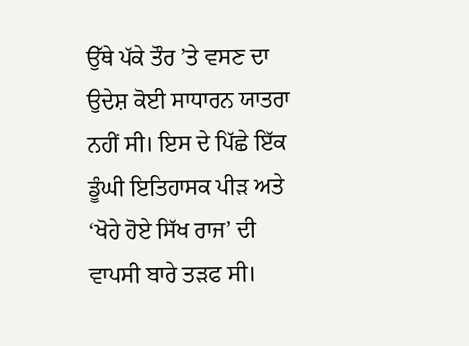ਉੱਥੇ ਪੱਕੇ ਤੌਰ ’ਤੇ ਵਸਣ ਦਾ ਉਦੇਸ਼ ਕੋਈ ਸਾਧਾਰਨ ਯਾਤਰਾ ਨਹੀਂ ਸੀ। ਇਸ ਦੇ ਪਿੱਛੇ ਇੱਕ ਡੂੰਘੀ ਇਤਿਹਾਸਕ ਪੀੜ ਅਤੇ ‘ਖੋਹੇ ਹੋਏ ਸਿੱਖ ਰਾਜ’ ਦੀ ਵਾਪਸੀ ਬਾਰੇ ਤੜਫ ਸੀ।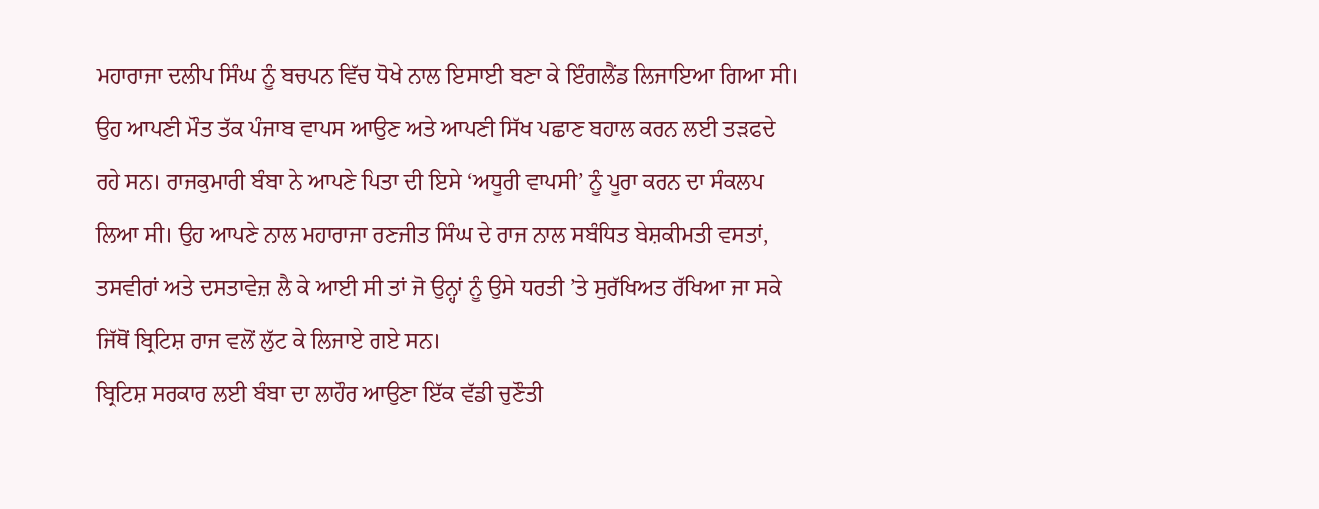ਮਹਾਰਾਜਾ ਦਲੀਪ ਸਿੰਘ ਨੂੰ ਬਚਪਨ ਵਿੱਚ ਧੋਖੇ ਨਾਲ ਇਸਾਈ ਬਣਾ ਕੇ ਇੰਗਲੈਂਡ ਲਿਜਾਇਆ ਗਿਆ ਸੀ। ਉਹ ਆਪਣੀ ਮੌਤ ਤੱਕ ਪੰਜਾਬ ਵਾਪਸ ਆਉਣ ਅਤੇ ਆਪਣੀ ਸਿੱਖ ਪਛਾਣ ਬਹਾਲ ਕਰਨ ਲਈ ਤੜਫਦੇ ਰਹੇ ਸਨ। ਰਾਜਕੁਮਾਰੀ ਬੰਬਾ ਨੇ ਆਪਣੇ ਪਿਤਾ ਦੀ ਇਸੇ ‘ਅਧੂਰੀ ਵਾਪਸੀ’ ਨੂੰ ਪੂਰਾ ਕਰਨ ਦਾ ਸੰਕਲਪ ਲਿਆ ਸੀ। ਉਹ ਆਪਣੇ ਨਾਲ ਮਹਾਰਾਜਾ ਰਣਜੀਤ ਸਿੰਘ ਦੇ ਰਾਜ ਨਾਲ ਸਬੰਧਿਤ ਬੇਸ਼ਕੀਮਤੀ ਵਸਤਾਂ, ਤਸਵੀਰਾਂ ਅਤੇ ਦਸਤਾਵੇਜ਼ ਲੈ ਕੇ ਆਈ ਸੀ ਤਾਂ ਜੋ ਉਨ੍ਹਾਂ ਨੂੰ ਉਸੇ ਧਰਤੀ ’ਤੇ ਸੁਰੱਖਿਅਤ ਰੱਖਿਆ ਜਾ ਸਕੇ ਜਿੱਥੋਂ ਬ੍ਰਿਟਿਸ਼ ਰਾਜ ਵਲੋਂ ਲੁੱਟ ਕੇ ਲਿਜਾਏ ਗਏ ਸਨ।
ਬ੍ਰਿਟਿਸ਼ ਸਰਕਾਰ ਲਈ ਬੰਬਾ ਦਾ ਲਾਹੌਰ ਆਉਣਾ ਇੱਕ ਵੱਡੀ ਚੁਣੌਤੀ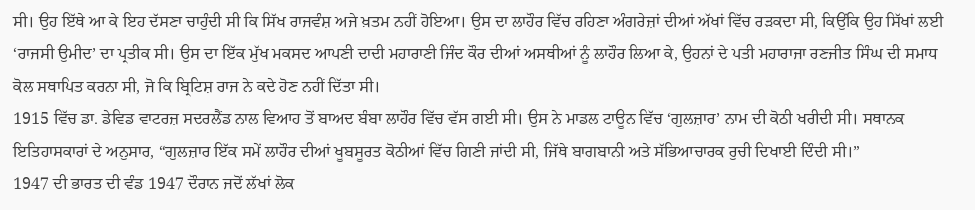ਸੀ। ਉਹ ਇੱਥੇ ਆ ਕੇ ਇਹ ਦੱਸਣਾ ਚਾਹੁੰਦੀ ਸੀ ਕਿ ਸਿੱਖ ਰਾਜਵੰਸ਼ ਅਜੇ ਖ਼ਤਮ ਨਹੀਂ ਹੋਇਆ। ਉਸ ਦਾ ਲਾਹੌਰ ਵਿੱਚ ਰਹਿਣਾ ਅੰਗਰੇਜ਼ਾਂ ਦੀਆਂ ਅੱਖਾਂ ਵਿੱਚ ਰੜਕਦਾ ਸੀ, ਕਿਉਂਕਿ ਉਹ ਸਿੱਖਾਂ ਲਈ ‘ਰਾਜਸੀ ਉਮੀਦ’ ਦਾ ਪ੍ਰਤੀਕ ਸੀ। ਉਸ ਦਾ ਇੱਕ ਮੁੱਖ ਮਕਸਦ ਆਪਣੀ ਦਾਦੀ ਮਹਾਰਾਣੀ ਜਿੰਦ ਕੌਰ ਦੀਆਂ ਅਸਥੀਆਂ ਨੂੰ ਲਾਹੌਰ ਲਿਆ ਕੇ, ਉਹਨਾਂ ਦੇ ਪਤੀ ਮਹਾਰਾਜਾ ਰਣਜੀਤ ਸਿੰਘ ਦੀ ਸਮਾਧ ਕੋਲ ਸਥਾਪਿਤ ਕਰਨਾ ਸੀ, ਜੋ ਕਿ ਬ੍ਰਿਟਿਸ਼ ਰਾਜ ਨੇ ਕਦੇ ਹੋਣ ਨਹੀਂ ਦਿੱਤਾ ਸੀ।
1915 ਵਿੱਚ ਡਾ. ਡੇਵਿਡ ਵਾਟਰਜ਼ ਸਦਰਲੈਂਡ ਨਾਲ ਵਿਆਹ ਤੋਂ ਬਾਅਦ ਬੰਬਾ ਲਾਹੌਰ ਵਿੱਚ ਵੱਸ ਗਈ ਸੀ। ਉਸ ਨੇ ਮਾਡਲ ਟਾਊਨ ਵਿੱਚ ‘ਗੁਲਜ਼ਾਰ’ ਨਾਮ ਦੀ ਕੋਠੀ ਖਰੀਦੀ ਸੀ। ਸਥਾਨਕ ਇਤਿਹਾਸਕਾਰਾਂ ਦੇ ਅਨੁਸਾਰ, “ਗੁਲਜ਼ਾਰ ਇੱਕ ਸਮੇਂ ਲਾਹੌਰ ਦੀਆਂ ਖੂਬਸੂਰਤ ਕੋਠੀਆਂ ਵਿੱਚ ਗਿਣੀ ਜਾਂਦੀ ਸੀ, ਜਿੱਥੇ ਬਾਗਬਾਨੀ ਅਤੇ ਸੱਭਿਆਚਾਰਕ ਰੁਚੀ ਦਿਖਾਈ ਦਿੰਦੀ ਸੀ।”
1947 ਦੀ ਭਾਰਤ ਦੀ ਵੰਡ 1947 ਦੌਰਾਨ ਜਦੋਂ ਲੱਖਾਂ ਲੋਕ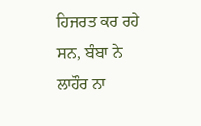ਹਿਜਰਤ ਕਰ ਰਹੇ ਸਨ, ਬੰਬਾ ਨੇ ਲਾਹੌਰ ਨਾ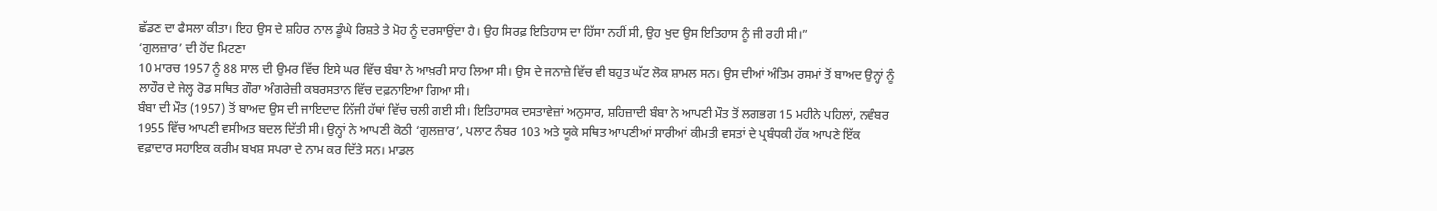ਛੱਡਣ ਦਾ ਫੈਸਲਾ ਕੀਤਾ। ਇਹ ਉਸ ਦੇ ਸ਼ਹਿਰ ਨਾਲ ਡੂੰਘੇ ਰਿਸ਼ਤੇ ਤੇ ਮੋਹ ਨੂੰ ਦਰਸਾਉਂਦਾ ਹੈ। ਉਹ ਸਿਰਫ਼ ਇਤਿਹਾਸ ਦਾ ਹਿੱਸਾ ਨਹੀਂ ਸੀ, ਉਹ ਖੁਦ ਉਸ ਇਤਿਹਾਸ ਨੂੰ ਜੀ ਰਹੀ ਸੀ।”
‘ਗੁਲਜ਼ਾਰ’ ਦੀ ਹੋਂਦ ਮਿਟਣਾ
10 ਮਾਰਚ 1957 ਨੂੰ 88 ਸਾਲ ਦੀ ਉਮਰ ਵਿੱਚ ਇਸੇ ਘਰ ਵਿੱਚ ਬੰਬਾ ਨੇ ਆਖ਼ਰੀ ਸਾਹ ਲਿਆ ਸੀ। ਉਸ ਦੇ ਜਨਾਜ਼ੇ ਵਿੱਚ ਵੀ ਬਹੁਤ ਘੱਟ ਲੋਕ ਸ਼ਾਮਲ ਸਨ। ਉਸ ਦੀਆਂ ਅੰਤਿਮ ਰਸਮਾਂ ਤੋਂ ਬਾਅਦ ਉਨ੍ਹਾਂ ਨੂੰ ਲਾਹੌਰ ਦੇ ਜੇਲ੍ਹ ਰੋਡ ਸਥਿਤ ਗੌਰਾ ਅੰਗਰੇਜ਼ੀ ਕਬਰਸਤਾਨ ਵਿੱਚ ਦਫ਼ਨਾਇਆ ਗਿਆ ਸੀ।
ਬੰਬਾ ਦੀ ਮੌਤ (1957) ਤੋਂ ਬਾਅਦ ਉਸ ਦੀ ਜਾਇਦਾਦ ਨਿੱਜੀ ਹੱਥਾਂ ਵਿੱਚ ਚਲੀ ਗਈ ਸੀ। ਇਤਿਹਾਸਕ ਦਸਤਾਵੇਜ਼ਾਂ ਅਨੁਸਾਰ, ਸ਼ਹਿਜ਼ਾਦੀ ਬੰਬਾ ਨੇ ਆਪਣੀ ਮੌਤ ਤੋਂ ਲਗਭਗ 15 ਮਹੀਨੇ ਪਹਿਲਾਂ, ਨਵੰਬਰ 1955 ਵਿੱਚ ਆਪਣੀ ਵਸੀਅਤ ਬਦਲ ਦਿੱਤੀ ਸੀ। ਉਨ੍ਹਾਂ ਨੇ ਆਪਣੀ ਕੋਠੀ ‘ਗੁਲਜ਼ਾਰ’, ਪਲਾਟ ਨੰਬਰ 103 ਅਤੇ ਯੂਕੇ ਸਥਿਤ ਆਪਣੀਆਂ ਸਾਰੀਆਂ ਕੀਮਤੀ ਵਸਤਾਂ ਦੇ ਪ੍ਰਬੰਧਕੀ ਹੱਕ ਆਪਣੇ ਇੱਕ ਵਫ਼ਾਦਾਰ ਸਹਾਇਕ ਕਰੀਮ ਬਖਸ਼ ਸਪਰਾ ਦੇ ਨਾਮ ਕਰ ਦਿੱਤੇ ਸਨ। ਮਾਡਲ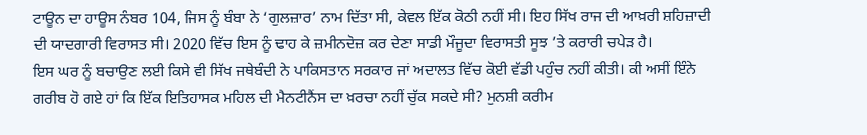ਟਾਊਨ ਦਾ ਹਾਊਸ ਨੰਬਰ 104, ਜਿਸ ਨੂੰ ਬੰਬਾ ਨੇ ‘ਗੁਲਜ਼ਾਰ’ ਨਾਮ ਦਿੱਤਾ ਸੀ, ਕੇਵਲ ਇੱਕ ਕੋਠੀ ਨਹੀਂ ਸੀ। ਇਹ ਸਿੱਖ ਰਾਜ ਦੀ ਆਖ਼ਰੀ ਸ਼ਹਿਜ਼ਾਦੀ ਦੀ ਯਾਦਗਾਰੀ ਵਿਰਾਸਤ ਸੀ। 2020 ਵਿੱਚ ਇਸ ਨੂੰ ਢਾਹ ਕੇ ਜ਼ਮੀਨਦੋਜ਼ ਕਰ ਦੇਣਾ ਸਾਡੀ ਮੌਜੂਦਾ ਵਿਰਾਸਤੀ ਸੂਝ ’ਤੇ ਕਰਾਰੀ ਚਪੇੜ ਹੈ।
ਇਸ ਘਰ ਨੂੰ ਬਚਾਉਣ ਲਈ ਕਿਸੇ ਵੀ ਸਿੱਖ ਜਥੇਬੰਦੀ ਨੇ ਪਾਕਿਸਤਾਨ ਸਰਕਾਰ ਜਾਂ ਅਦਾਲਤ ਵਿੱਚ ਕੋਈ ਵੱਡੀ ਪਹੁੰਚ ਨਹੀਂ ਕੀਤੀ। ਕੀ ਅਸੀਂ ਇੰਨੇ ਗਰੀਬ ਹੋ ਗਏ ਹਾਂ ਕਿ ਇੱਕ ਇਤਿਹਾਸਕ ਮਹਿਲ ਦੀ ਮੈਨਟੀਨੈਂਸ ਦਾ ਖ਼ਰਚਾ ਨਹੀਂ ਚੁੱਕ ਸਕਦੇ ਸੀ? ਮੁਨਸ਼ੀ ਕਰੀਮ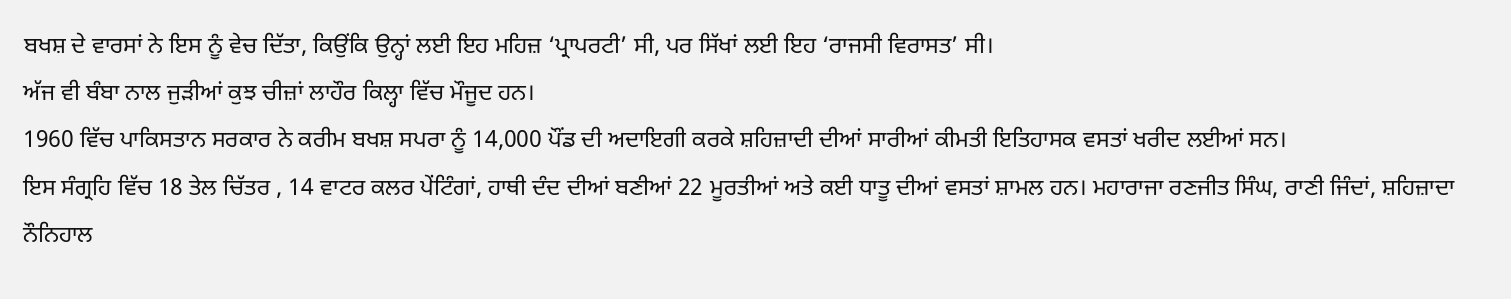ਬਖਸ਼ ਦੇ ਵਾਰਸਾਂ ਨੇ ਇਸ ਨੂੰ ਵੇਚ ਦਿੱਤਾ, ਕਿਉਂਕਿ ਉਨ੍ਹਾਂ ਲਈ ਇਹ ਮਹਿਜ਼ ‘ਪ੍ਰਾਪਰਟੀ’ ਸੀ, ਪਰ ਸਿੱਖਾਂ ਲਈ ਇਹ ‘ਰਾਜਸੀ ਵਿਰਾਸਤ’ ਸੀ।
ਅੱਜ ਵੀ ਬੰਬਾ ਨਾਲ ਜੁੜੀਆਂ ਕੁਝ ਚੀਜ਼ਾਂ ਲਾਹੌਰ ਕਿਲ੍ਹਾ ਵਿੱਚ ਮੌਜੂਦ ਹਨ।
1960 ਵਿੱਚ ਪਾਕਿਸਤਾਨ ਸਰਕਾਰ ਨੇ ਕਰੀਮ ਬਖਸ਼ ਸਪਰਾ ਨੂੰ 14,000 ਪੌਂਡ ਦੀ ਅਦਾਇਗੀ ਕਰਕੇ ਸ਼ਹਿਜ਼ਾਦੀ ਦੀਆਂ ਸਾਰੀਆਂ ਕੀਮਤੀ ਇਤਿਹਾਸਕ ਵਸਤਾਂ ਖਰੀਦ ਲਈਆਂ ਸਨ।
ਇਸ ਸੰਗ੍ਰਹਿ ਵਿੱਚ 18 ਤੇਲ ਚਿੱਤਰ , 14 ਵਾਟਰ ਕਲਰ ਪੇਂਟਿੰਗਾਂ, ਹਾਥੀ ਦੰਦ ਦੀਆਂ ਬਣੀਆਂ 22 ਮੂਰਤੀਆਂ ਅਤੇ ਕਈ ਧਾਤੂ ਦੀਆਂ ਵਸਤਾਂ ਸ਼ਾਮਲ ਹਨ। ਮਹਾਰਾਜਾ ਰਣਜੀਤ ਸਿੰਘ, ਰਾਣੀ ਜਿੰਦਾਂ, ਸ਼ਹਿਜ਼ਾਦਾ ਨੌਨਿਹਾਲ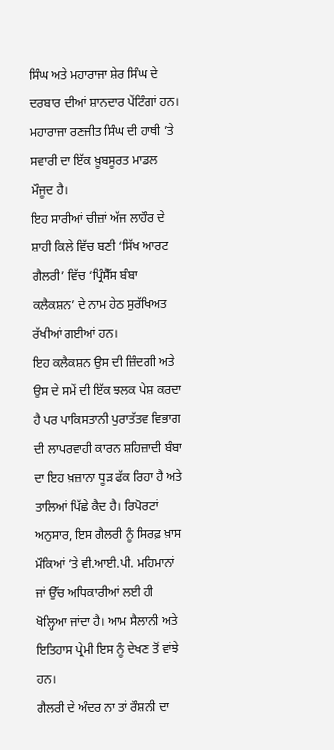ਸਿੰਘ ਅਤੇ ਮਹਾਰਾਜਾ ਸ਼ੇਰ ਸਿੰਘ ਦੇ ਦਰਬਾਰ ਦੀਆਂ ਸ਼ਾਨਦਾਰ ਪੇਂਟਿੰਗਾਂ ਹਨ। ਮਹਾਰਾਜਾ ਰਣਜੀਤ ਸਿੰਘ ਦੀ ਹਾਥੀ ’ਤੇ ਸਵਾਰੀ ਦਾ ਇੱਕ ਖ਼ੂਬਸੂਰਤ ਮਾਡਲ ਮੌਜੂਦ ਹੈ।
ਇਹ ਸਾਰੀਆਂ ਚੀਜ਼ਾਂ ਅੱਜ ਲਾਹੌਰ ਦੇ ਸ਼ਾਹੀ ਕਿਲੇ ਵਿੱਚ ਬਣੀ ‘ਸਿੱਖ ਆਰਟ ਗੈਲਰੀ’ ਵਿੱਚ ‘ਪ੍ਰਿੰਸੈੱਸ ਬੰਬਾ ਕਲੈਕਸ਼ਨ’ ਦੇ ਨਾਮ ਹੇਠ ਸੁਰੱਖਿਅਤ ਰੱਖੀਆਂ ਗਈਆਂ ਹਨ।
ਇਹ ਕਲੈਕਸ਼ਨ ਉਸ ਦੀ ਜ਼ਿੰਦਗੀ ਅਤੇ ਉਸ ਦੇ ਸਮੇਂ ਦੀ ਇੱਕ ਝਲਕ ਪੇਸ਼ ਕਰਦਾ ਹੈ ਪਰ ਪਾਕਿਸਤਾਨੀ ਪੁਰਾਤੱਤਵ ਵਿਭਾਗ ਦੀ ਲਾਪਰਵਾਹੀ ਕਾਰਨ ਸ਼ਹਿਜ਼ਾਦੀ ਬੰਬਾ ਦਾ ਇਹ ਖ਼ਜ਼ਾਨਾ ਧੂੜ ਫੱਕ ਰਿਹਾ ਹੈ ਅਤੇ ਤਾਲਿਆਂ ਪਿੱਛੇ ਕੈਦ ਹੈ। ਰਿਪੋਰਟਾਂ ਅਨੁਸਾਰ, ਇਸ ਗੈਲਰੀ ਨੂੰ ਸਿਰਫ਼ ਖ਼ਾਸ ਮੌਕਿਆਂ ’ਤੇ ਵੀ.ਆਈ.ਪੀ. ਮਹਿਮਾਨਾਂ ਜਾਂ ਉੱਚ ਅਧਿਕਾਰੀਆਂ ਲਈ ਹੀ ਖੋਲ੍ਹਿਆ ਜਾਂਦਾ ਹੈ। ਆਮ ਸੈਲਾਨੀ ਅਤੇ ਇਤਿਹਾਸ ਪ੍ਰੇਮੀ ਇਸ ਨੂੰ ਦੇਖਣ ਤੋਂ ਵਾਂਝੇ ਹਨ।
ਗੈਲਰੀ ਦੇ ਅੰਦਰ ਨਾ ਤਾਂ ਰੌਸ਼ਨੀ ਦਾ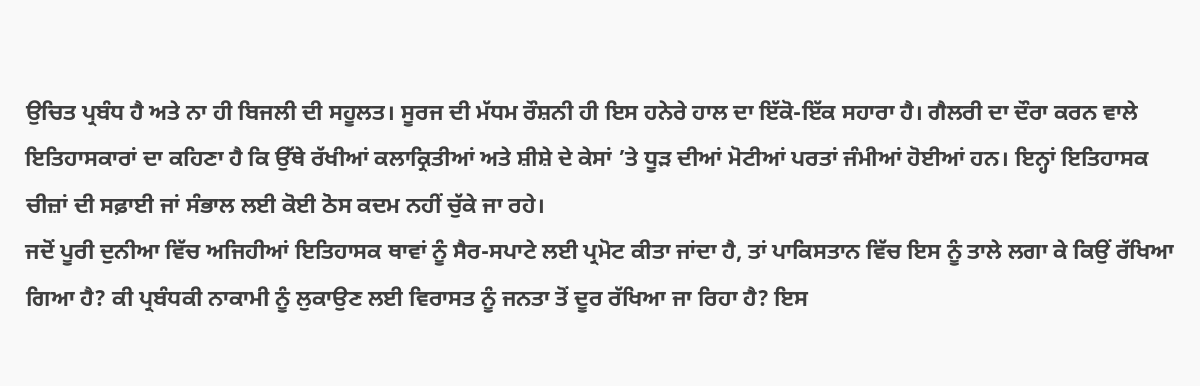ਉਚਿਤ ਪ੍ਰਬੰਧ ਹੈ ਅਤੇ ਨਾ ਹੀ ਬਿਜਲੀ ਦੀ ਸਹੂਲਤ। ਸੂਰਜ ਦੀ ਮੱਧਮ ਰੌਸ਼ਨੀ ਹੀ ਇਸ ਹਨੇਰੇ ਹਾਲ ਦਾ ਇੱਕੋ-ਇੱਕ ਸਹਾਰਾ ਹੈ। ਗੈਲਰੀ ਦਾ ਦੌਰਾ ਕਰਨ ਵਾਲੇ ਇਤਿਹਾਸਕਾਰਾਂ ਦਾ ਕਹਿਣਾ ਹੈ ਕਿ ਉੱਥੇ ਰੱਖੀਆਂ ਕਲਾਕ੍ਰਿਤੀਆਂ ਅਤੇ ਸ਼ੀਸ਼ੇ ਦੇ ਕੇਸਾਂ ’ਤੇ ਧੂੜ ਦੀਆਂ ਮੋਟੀਆਂ ਪਰਤਾਂ ਜੰਮੀਆਂ ਹੋਈਆਂ ਹਨ। ਇਨ੍ਹਾਂ ਇਤਿਹਾਸਕ ਚੀਜ਼ਾਂ ਦੀ ਸਫ਼ਾਈ ਜਾਂ ਸੰਭਾਲ ਲਈ ਕੋਈ ਠੋਸ ਕਦਮ ਨਹੀਂ ਚੁੱਕੇ ਜਾ ਰਹੇ।
ਜਦੋਂ ਪੂਰੀ ਦੁਨੀਆ ਵਿੱਚ ਅਜਿਹੀਆਂ ਇਤਿਹਾਸਕ ਥਾਵਾਂ ਨੂੰ ਸੈਰ-ਸਪਾਟੇ ਲਈ ਪ੍ਰਮੋਟ ਕੀਤਾ ਜਾਂਦਾ ਹੈ, ਤਾਂ ਪਾਕਿਸਤਾਨ ਵਿੱਚ ਇਸ ਨੂੰ ਤਾਲੇ ਲਗਾ ਕੇ ਕਿਉਂ ਰੱਖਿਆ ਗਿਆ ਹੈ? ਕੀ ਪ੍ਰਬੰਧਕੀ ਨਾਕਾਮੀ ਨੂੰ ਲੁਕਾਉਣ ਲਈ ਵਿਰਾਸਤ ਨੂੰ ਜਨਤਾ ਤੋਂ ਦੂਰ ਰੱਖਿਆ ਜਾ ਰਿਹਾ ਹੈ? ਇਸ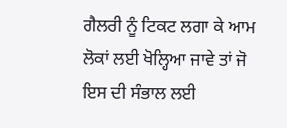ਗੈਲਰੀ ਨੂੰ ਟਿਕਟ ਲਗਾ ਕੇ ਆਮ ਲੋਕਾਂ ਲਈ ਖੋਲ੍ਹਿਆ ਜਾਵੇ ਤਾਂ ਜੋ ਇਸ ਦੀ ਸੰਭਾਲ ਲਈ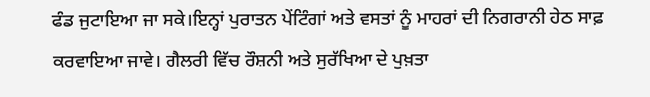ਫੰਡ ਜੁਟਾਇਆ ਜਾ ਸਕੇ।ਇਨ੍ਹਾਂ ਪੁਰਾਤਨ ਪੇਂਟਿੰਗਾਂ ਅਤੇ ਵਸਤਾਂ ਨੂੰ ਮਾਹਰਾਂ ਦੀ ਨਿਗਰਾਨੀ ਹੇਠ ਸਾਫ਼ ਕਰਵਾਇਆ ਜਾਵੇ। ਗੈਲਰੀ ਵਿੱਚ ਰੌਸ਼ਨੀ ਅਤੇ ਸੁਰੱਖਿਆ ਦੇ ਪੁਖ਼ਤਾ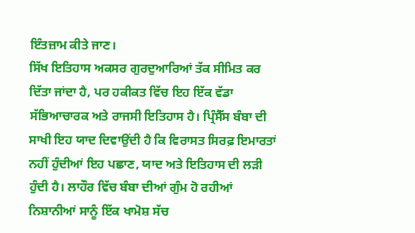ਇੰਤਜ਼ਾਮ ਕੀਤੇ ਜਾਣ।
ਸਿੱਖ ਇਤਿਹਾਸ ਅਕਸਰ ਗੁਰਦੁਆਰਿਆਂ ਤੱਕ ਸੀਮਿਤ ਕਰ ਦਿੱਤਾ ਜਾਂਦਾ ਹੈ, ਪਰ ਹਕੀਕਤ ਵਿੱਚ ਇਹ ਇੱਕ ਵੱਡਾ ਸੱਭਿਆਚਾਰਕ ਅਤੇ ਰਾਜਸੀ ਇਤਿਹਾਸ ਹੈ। ਪ੍ਰਿੰਸੈੱਸ ਬੰਬਾ ਦੀ ਸਾਖੀ ਇਹ ਯਾਦ ਦਿਵਾਉਂਦੀ ਹੈ ਕਿ ਵਿਰਾਸਤ ਸਿਰਫ਼ ਇਮਾਰਤਾਂ ਨਹੀਂ ਹੁੰਦੀਆਂ ਇਹ ਪਛਾਣ, ਯਾਦ ਅਤੇ ਇਤਿਹਾਸ ਦੀ ਲੜੀ ਹੁੰਦੀ ਹੈ। ਲਾਹੌਰ ਵਿੱਚ ਬੰਬਾ ਦੀਆਂ ਗੁੰਮ ਹੋ ਰਹੀਆਂ ਨਿਸ਼ਾਨੀਆਂ ਸਾਨੂੰ ਇੱਕ ਖਾਮੋਸ਼ ਸੱਚ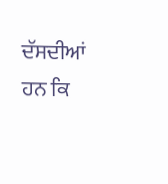ਦੱਸਦੀਆਂ ਹਨ ਕਿ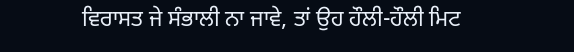ਵਿਰਾਸਤ ਜੇ ਸੰਭਾਲੀ ਨਾ ਜਾਵੇ, ਤਾਂ ਉਹ ਹੌਲੀ-ਹੌਲੀ ਮਿਟ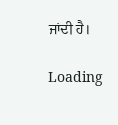ਜਾਂਦੀ ਹੈ।

Loading